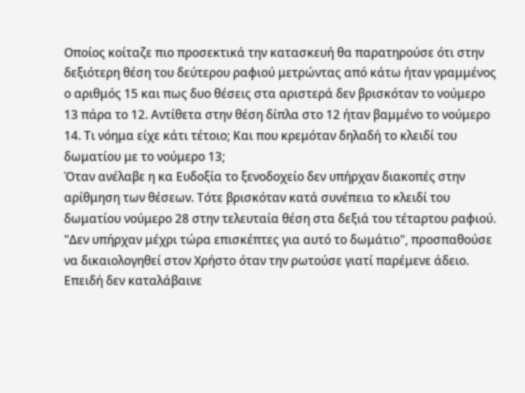Οποίος κοίταζε πιο προσεκτικά την κατασκευή θα παρατηρούσε ότι στην δεξιότερη θέση του δεύτερου ραφιού μετρώντας από κάτω ήταν γραμμένος ο αριθμός 15 και πως δυο θέσεις στα αριστερά δεν βρισκόταν το νούμερο 13 πάρα το 12. Αντίθετα στην θέση δίπλα στο 12 ήταν βαμμένο το νούμερο 14. Τι νόημα είχε κάτι τέτοιο; Και που κρεμόταν δηλαδή το κλειδί του δωματίου με το νούμερο 13;
Όταν ανέλαβε η κα Ευδοξία το ξενοδοχείο δεν υπήρχαν διακοπές στην αρίθμηση των θέσεων. Τότε βρισκόταν κατά συνέπεια το κλειδί του δωματίου νούμερο 28 στην τελευταία θέση στα δεξιά του τέταρτου ραφιού.
"Δεν υπήρχαν μέχρι τώρα επισκέπτες για αυτό το δωμάτιο", προσπαθούσε να δικαιολογηθεί στον Χρήστο όταν την ρωτούσε γιατί παρέμενε άδειο. Επειδή δεν καταλάβαινε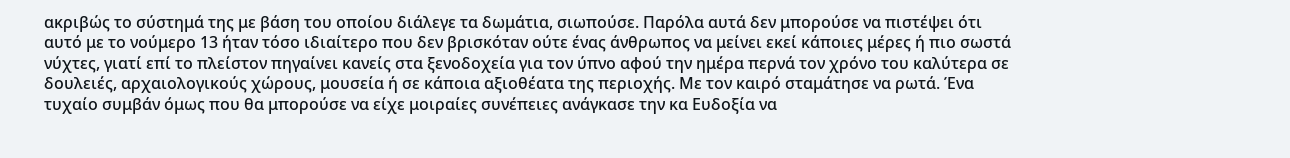ακριβώς το σύστημά της με βάση του οποίου διάλεγε τα δωμάτια, σιωπούσε. Παρόλα αυτά δεν μπορούσε να πιστέψει ότι αυτό με το νούμερο 13 ήταν τόσο ιδιαίτερο που δεν βρισκόταν ούτε ένας άνθρωπος να μείνει εκεί κάποιες μέρες ή πιο σωστά νύχτες, γιατί επί το πλείστον πηγαίνει κανείς στα ξενοδοχεία για τον ύπνο αφού την ημέρα περνά τον χρόνο του καλύτερα σε δουλειές, αρχαιολογικούς χώρους, μουσεία ή σε κάποια αξιοθέατα της περιοχής. Με τον καιρό σταμάτησε να ρωτά. Ένα τυχαίο συμβάν όμως που θα μπορούσε να είχε μοιραίες συνέπειες ανάγκασε την κα Ευδοξία να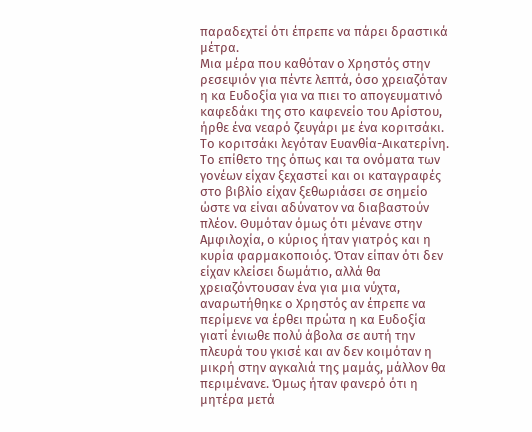παραδεχτεί ότι έπρεπε να πάρει δραστικά μέτρα.
Μια μέρα που καθόταν ο Χρηστός στην ρεσεψιόν για πέντε λεπτά, όσο χρειαζόταν η κα Ευδοξία για να πιει το απογευματινό καφεδάκι της στο καφενείο του Αρίστου, ήρθε ένα νεαρό ζευγάρι με ένα κοριτσάκι. Το κοριτσάκι λεγόταν Ευανθία-Αικατερίνη. Το επίθετο της όπως και τα ονόματα των γονέων είχαν ξεχαστεί και οι καταγραφές στο βιβλίο είχαν ξεθωριάσει σε σημείο ώστε να είναι αδύνατον να διαβαστούν πλέον. Θυμόταν όμως ότι μένανε στην Αμφιλοχία, ο κύριος ήταν γιατρός και η κυρία φαρμακοποιός. Όταν είπαν ότι δεν είχαν κλείσει δωμάτιο, αλλά θα χρειαζόντουσαν ένα για μια νύχτα, αναρωτήθηκε ο Χρηστός αν έπρεπε να περίμενε να έρθει πρώτα η κα Ευδοξία γιατί ένιωθε πολύ άβολα σε αυτή την πλευρά του γκισέ και αν δεν κοιμόταν η μικρή στην αγκαλιά της μαμάς, μάλλον θα περιμένανε. Όμως ήταν φανερό ότι η μητέρα μετά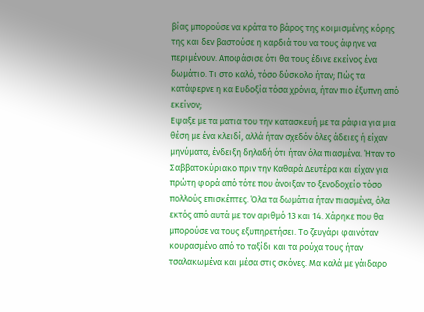βίας μπορούσε να κράτα το βάρος της κοιμισμένης κόρης της και δεν βαστούσε η καρδιά του να τους άφηνε να περιμένουν. Αποφάσισε ότι θα τους έδινε εκείνος ένα δωμάτιο. Τι στο καλό, τόσο δύσκολο ήταν; Πώς τα κατάφερνε η κα Ευδοξία τόσα χρόνια, ήταν πιο έξυπνη από εκείνον;
Εψαξε με τα ματια του την κατασκευή με τα ράφια για μια θέση με ένα κλειδί, αλλά ήταν σχεδόν όλες άδειες ή είχαν μηνύματα, ένδειξη δηλαδή ότι ήταν όλα πιασμένα. Ήταν το Σαββατοκύριακο πριν την Καθαρά Δευτέρα και είχαν για πρώτη φορά από τότε που άνοιξαν το ξενοδοχείο τόσο πολλούς επισκέπτες. Όλα τα δωμάτια ήταν πιασμένα, όλα εκτός από αυτά με τον αριθμό 13 και 14. Χάρηκε που θα μπορούσε να τους εξυπηρετήσει. Το ζευγάρι φαινόταν κουρασμένο από το ταξίδι και τα ρούχα τους ήταν τσαλακωμένα και μέσα στις σκόνες. Μα καλά με γάιδαρο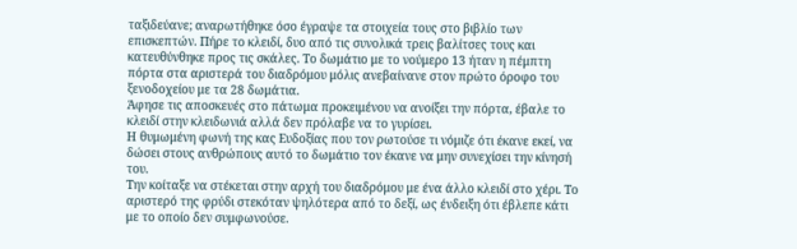ταξιδεύανε; αναρωτήθηκε όσο έγραψε τα στοιχεία τους στο βιβλίο των επισκεπτών. Πήρε το κλειδί, δυο από τις συνολικά τρεις βαλίτσες τους και κατευθύνθηκε προς τις σκάλες. Το δωμάτιο με το νούμερο 13 ήταν η πέμπτη πόρτα στα αριστερά του διαδρόμου μόλις ανεβαίνανε στον πρώτο όροφο του ξενοδοχείου με τα 28 δωμάτια.
Άφησε τις αποσκευές στο πάτωμα προκειμένου να ανοίξει την πόρτα, έβαλε το κλειδί στην κλειδωνιά αλλά δεν πρόλαβε να το γυρίσει.
Η θυμωμένη φωνή της κας Ευδοξίας που τον ρωτούσε τι νόμιζε ότι έκανε εκεί, να δώσει στους ανθρώπους αυτό το δωμάτιο τον έκανε να μην συνεχίσει την κίνησή του.
Την κοίταξε να στέκεται στην αρχή του διαδρόμου με ένα άλλο κλειδί στο χέρι. Το αριστερό της φρύδι στεκόταν ψηλότερα από το δεξί, ως ένδειξη ότι έβλεπε κάτι με το οποίο δεν συμφωνούσε.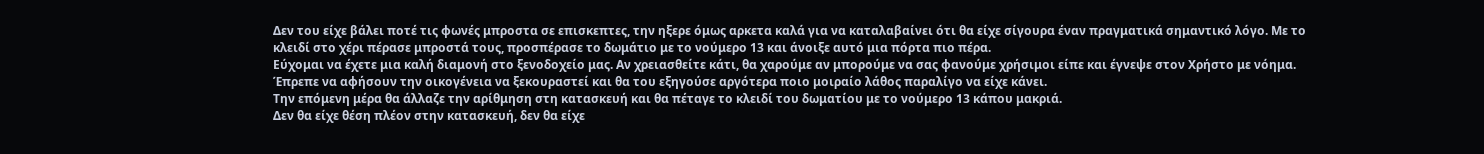Δεν του είχε βάλει ποτέ τις φωνές μπροστα σε επισκεπτες, την ηξερε όμως αρκετα καλά για να καταλαβαίνει ότι θα είχε σίγουρα έναν πραγματικά σημαντικό λόγο. Με το κλειδί στο χέρι πέρασε μπροστά τους, προσπέρασε το δωμάτιο με το νούμερο 13 και άνοιξε αυτό μια πόρτα πιο πέρα.
Εύχομαι να έχετε μια καλή διαμονή στο ξενοδοχείο μας. Αν χρειασθείτε κάτι, θα χαρούμε αν μπορούμε να σας φανούμε χρήσιμοι είπε και έγνεψε στον Χρήστο με νόημα. Έπρεπε να αφήσουν την οικογένεια να ξεκουραστεί και θα του εξηγούσε αργότερα ποιο μοιραίο λάθος παραλίγο να είχε κάνει.
Την επόμενη μέρα θα άλλαζε την αρίθμηση στη κατασκευή και θα πέταγε το κλειδί του δωματίου με το νούμερο 13 κάπου μακριά.
Δεν θα είχε θέση πλέον στην κατασκευή, δεν θα είχε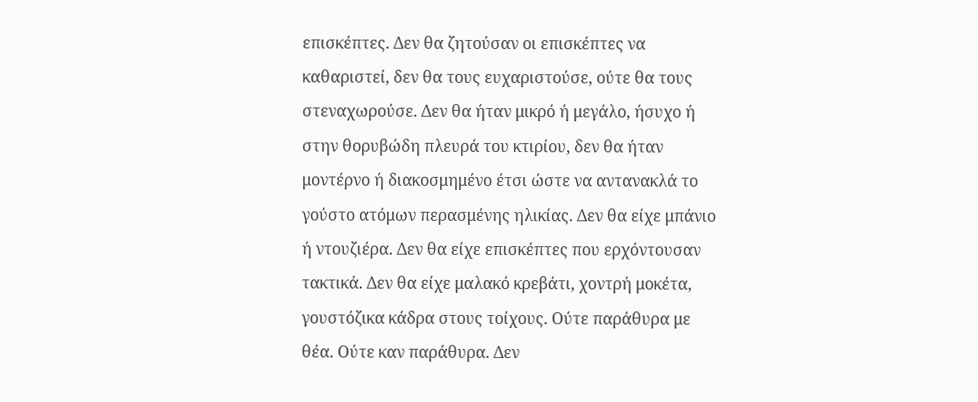επισκέπτες. Δεν θα ζητούσαν οι επισκέπτες να καθαριστεί, δεν θα τους ευχαριστούσε, ούτε θα τους στεναχωρούσε. Δεν θα ήταν μικρό ή μεγάλο, ήσυχο ή στην θορυβώδη πλευρά του κτιρίου, δεν θα ήταν μοντέρνο ή διακοσμημένο έτσι ώστε να αντανακλά το γούστο ατόμων περασμένης ηλικίας. Δεν θα είχε μπάνιο ή ντουζιέρα. Δεν θα είχε επισκέπτες που ερχόντουσαν τακτικά. Δεν θα είχε μαλακό κρεβάτι, χοντρή μοκέτα, γουστόζικα κάδρα στους τοίχους. Ούτε παράθυρα με θέα. Ούτε καν παράθυρα. Δεν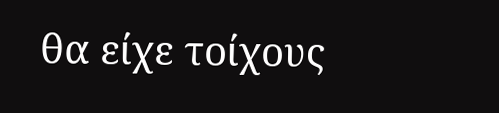θα είχε τοίχους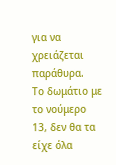για να χρειάζεται παράθυρα.
Το δωμάτιο με το νούμερο 13, δεν θα τα είχε όλα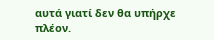αυτά γιατί δεν θα υπήρχε πλέον.